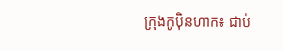ក្រុងកូប៉ិនហាក៖ ជាប់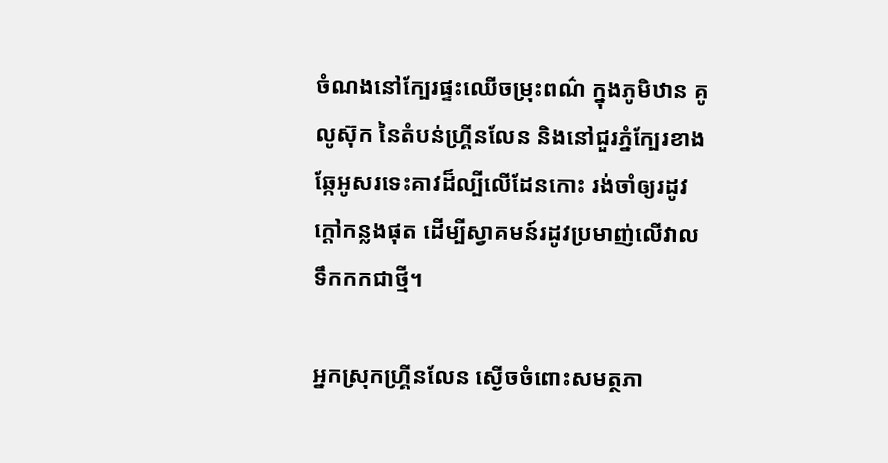ចំណងនៅក្បែរផ្ទះឈើចម្រុះពណ៌ ក្នុងភូមិឋាន គូលូស៊ុក នៃតំបន់ហ្រ្គីនលែន និងនៅជួរភ្នំក្បែរខាង ឆ្កែអូសរទេះគាវដ៏ល្បីលើដែនកោះ រង់ចាំឲ្យរដូវក្ដៅកន្លងផុត ដើម្បីស្វាគមន៍រដូវប្រមាញ់លើវាលទឹកកកជាថ្មី។

អ្នកស្រុកហ្រ្គីនលែន ស្ងើចចំពោះសមត្ថភា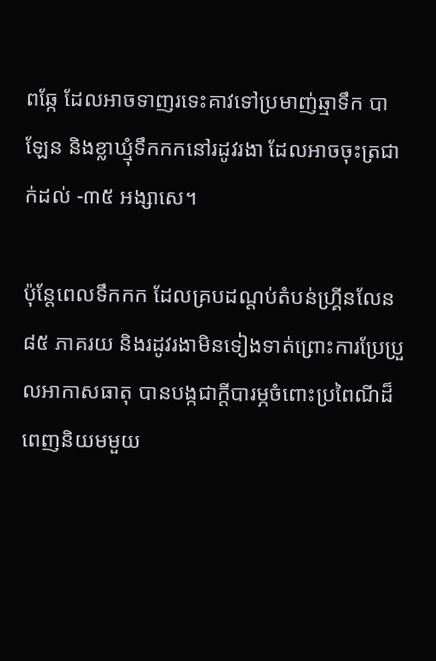ពឆ្កែ ដែលអាចទាញរទេះគាវទៅប្រមាញ់ឆ្មាទឹក បាឡែន និងខ្លាឃ្មុំទឹកកកនៅរដូវរងា ដែលអាចចុះត្រជាក់ដល់ -៣៥ អង្សាសេ។

ប៉ុន្ដែពេលទឹកកក ដែលគ្របដណ្ដប់តំបន់ហ្រ្គីនលែន ៨៥ ភាគរយ និងរដូវរងាមិនទៀងទាត់ព្រោះការប្រែប្រួលអាកាសធាតុ បានបង្កជាក្ដីបារម្ភចំពោះប្រពៃណីដ៏ពេញនិយមមួយ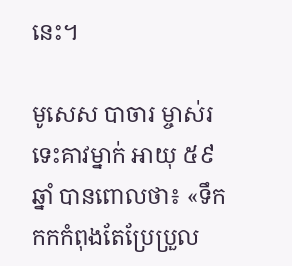នេះ។

មូសេស បាចារ ម្ចាស់រទេះគាវម្នាក់ អាយុ ៥៩ ឆ្នាំ បានពោលថា៖ «ទឹកកកកំពុងតែប្រែប្រួល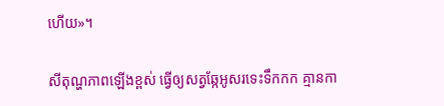ហើយ»។

សីតុណ្ហភាពឡើងខ្ពស់ ធ្វើឲ្យសត្វឆ្កែអូសរទេះទឹកកក គ្មានកា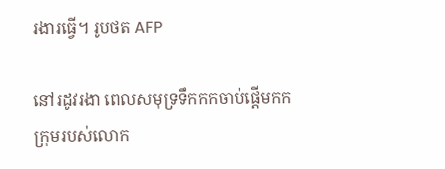រងារធ្វើ។ រូបថត AFP

នៅរដូវរងា ពេលសមុទ្រទឹកកកចាប់ផ្ដើមកក ក្រុមរបស់លោក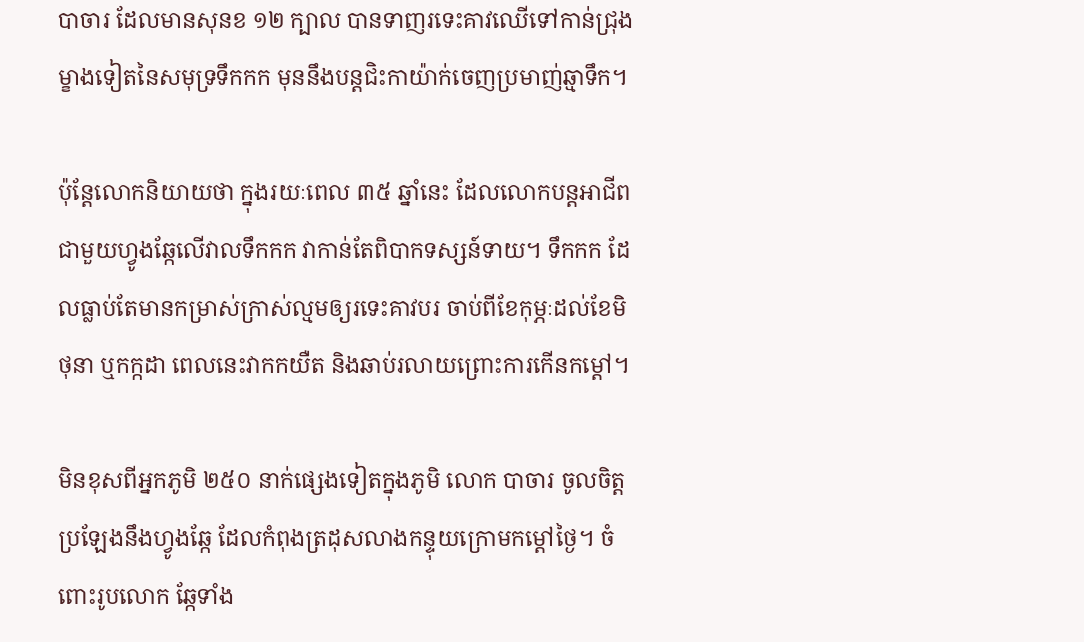បាចារ ដែលមានសុនខ ១២ ក្បាល បានទាញរទេះគាវឈើទៅកាន់ជ្រុងម្ខាងទៀតនៃសមុទ្រទឹកកក មុននឹងបន្តជិះកាយ៉ាក់ចេញប្រមាញ់ឆ្មាទឹក។

ប៉ុន្ដែលោកនិយាយថា ក្នុងរយៈពេល ៣៥ ឆ្នាំនេះ ដែលលោកបន្ដអាជីពជាមួយហ្វូងឆ្កែលើវាលទឹកកក វាកាន់តែពិបាកទស្សន៍ទាយ។ ទឹកកក ដែលធ្លាប់តែមានកម្រាស់ក្រាស់ល្មមឲ្យរទេះគាវបរ ចាប់ពីខែកុម្ភៈដល់ខែមិថុនា ឬកក្កដា ពេលនេះវាកកយឺត និងឆាប់រលាយព្រោះការកើនកម្ដៅ។

មិនខុសពីអ្នកភូមិ ២៥០ នាក់ផ្សេងទៀតក្នុងភូមិ លោក បាចារ ចូលចិត្តប្រឡែងនឹងហ្វូងឆ្កែ ដែលកំពុងត្រដុសលាងកន្ទុយក្រោមកម្ដៅថ្ងៃ។ ចំពោះរូបលោក ឆ្កែទាំង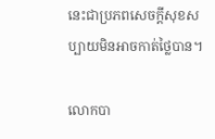នេះជាប្រភពសេចក្ដីសុខសប្បាយមិនអាចកាត់ថ្លៃបាន។

លោកបា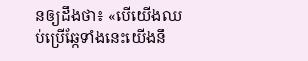នឲ្យដឹងថា៖ «បើយើងឈប់ប្រើឆ្កែទាំងនេះយើងនឹ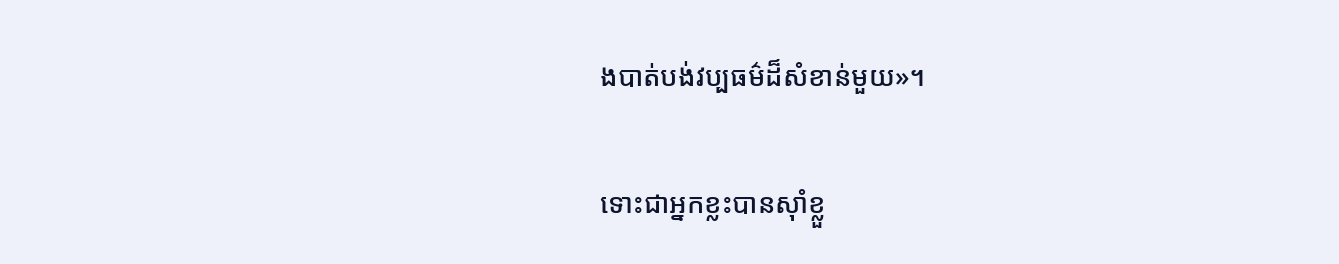ងបាត់បង់វប្បធម៌ដ៏សំខាន់មួយ»។

ទោះជាអ្នកខ្លះបានស៊ាំខ្លួ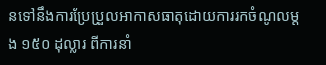នទៅនឹងការប្រែប្រួលអាកាសធាតុដោយការរកចំណូលម្ដង ១៥០ ដុល្លារ ពីការនាំ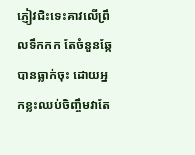ភ្ញៀវជិះទេះគាវលើព្រឹលទឹកកក តែចំនួនឆ្កែបានធ្លាក់ចុះ ដោយអ្នកខ្លះឈប់ចិញ្ចឹមវាតែ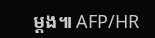ម្ដង៕ AFP/HR